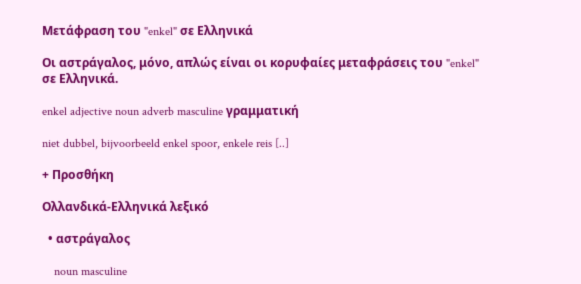Μετάφραση του "enkel" σε Ελληνικά

Οι αστράγαλος, μόνο, απλώς είναι οι κορυφαίες μεταφράσεις του "enkel" σε Ελληνικά.

enkel adjective noun adverb masculine γραμματική

niet dubbel, bijvoorbeeld enkel spoor, enkele reis [..]

+ Προσθήκη

Ολλανδικά-Ελληνικά λεξικό

  • αστράγαλος

    noun masculine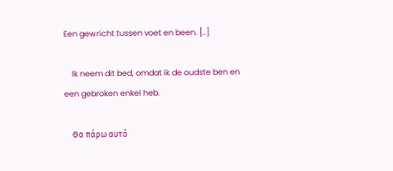Een gewricht tussen voet en been. [..]

    Ik neem dit bed, omdat ik de oudste ben en een gebroken enkel heb.

    Θα πάρω αυτό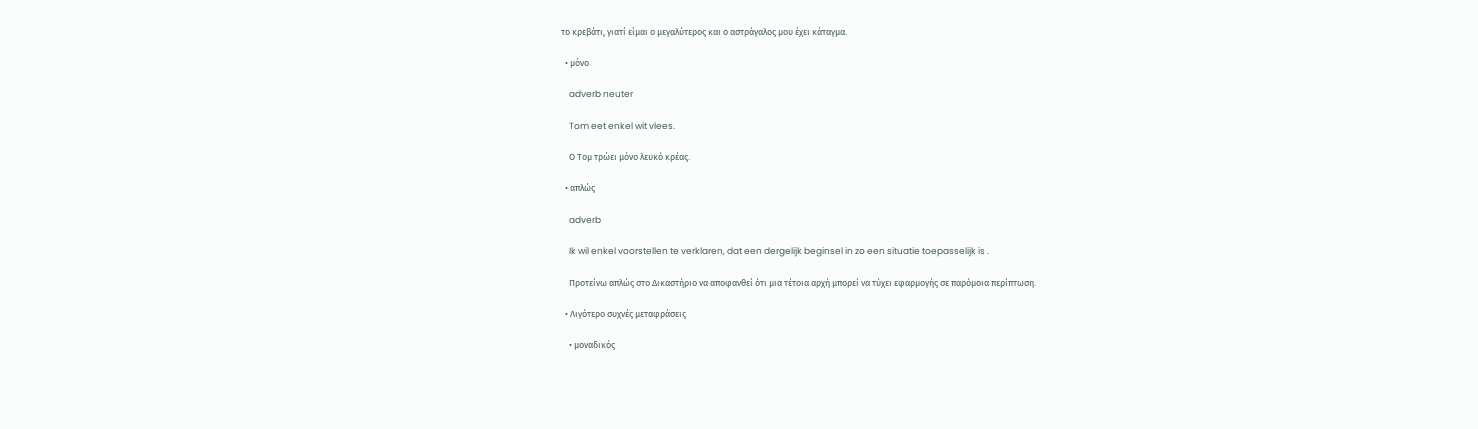το κρεβάτι, γιατί είμαι ο μεγαλύτερος και ο αστράγαλος μου έχει κάταγμα.

  • μόνο

    adverb neuter

    Tom eet enkel wit vlees.

    Ο Τομ τρώει μόνο λευκό κρέας.

  • απλώς

    adverb

    Ik wil enkel voorstellen te verklaren, dat een dergelijk beginsel in zo een situatie toepasselijk is .

    Προτείνω απλώς στο Δικαστήριο να αποφανθεί ότι μια τέτοια αρχή μπορεί να τύχει εφαρμογής σε παρόμοια περίπτωση.

  • Λιγότερο συχνές μεταφράσεις

    • μοναδικός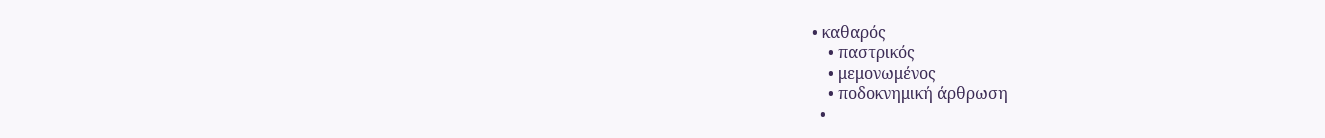• καθαρός
    • παστρικός
    • μεμονωμένος
    • ποδοκνημική άρθρωση
  •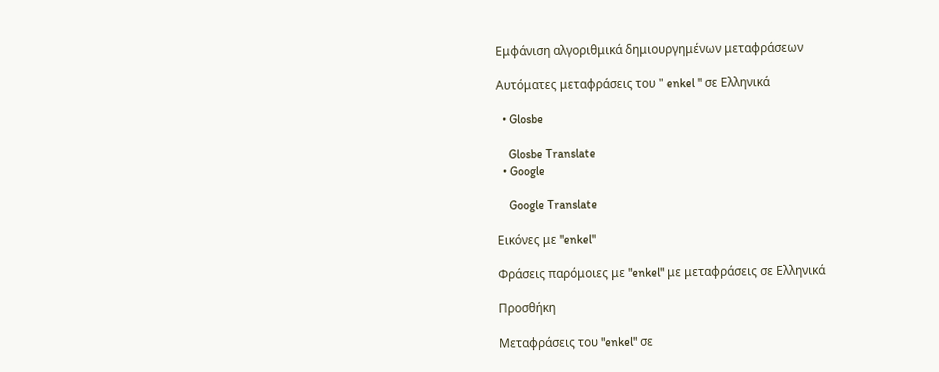Εμφάνιση αλγοριθμικά δημιουργημένων μεταφράσεων

Αυτόματες μεταφράσεις του " enkel " σε Ελληνικά

  • Glosbe

    Glosbe Translate
  • Google

    Google Translate

Εικόνες με "enkel"

Φράσεις παρόμοιες με "enkel" με μεταφράσεις σε Ελληνικά

Προσθήκη

Μεταφράσεις του "enkel" σε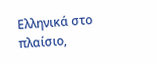Ελληνικά στο πλαίσιο,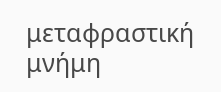μεταφραστική μνήμη